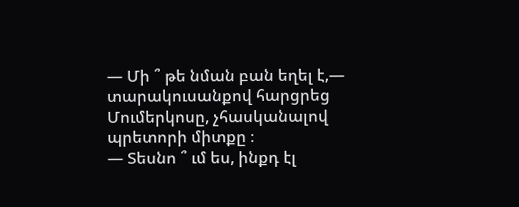— Մի ՞ թե նման բան եղել է,— տարակուսանքով հարցրեց Մումերկոսը, չհասկանալով պրետորի միտքը ։
— Տեսնո ՞ ւմ ես, ինքդ էլ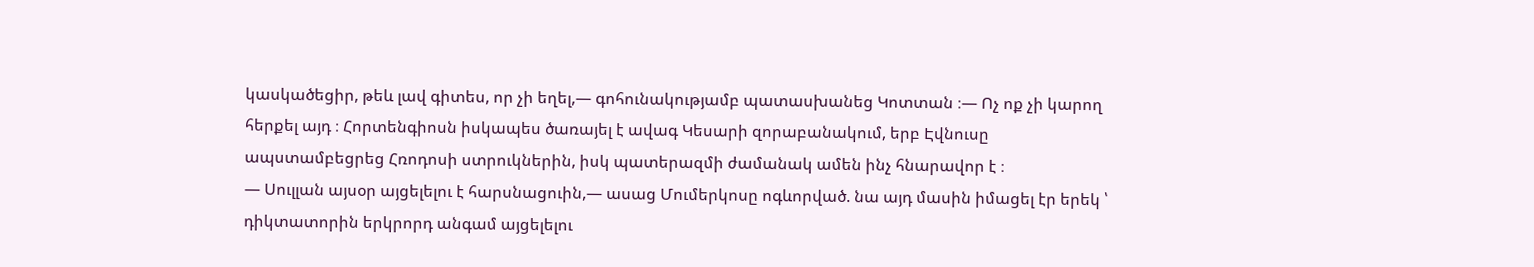կասկածեցիր, թեև լավ գիտես, որ չի եղել,— գոհունակությամբ պատասխանեց Կոտտան ։— Ոչ ոք չի կարող հերքել այդ ։ Հորտենգիոսն իսկապես ծառայել է ավագ Կեսարի զորաբանակում, երբ Էվնուսը ապստամբեցրեց Հռոդոսի ստրուկներին, իսկ պատերազմի ժամանակ ամեն ինչ հնարավոր է ։
— Սուլլան այսօր այցելելու է հարսնացուին,— ասաց Մումերկոսը ոգևորված. նա այդ մասին իմացել էր երեկ ՝ դիկտատորին երկրորդ անգամ այցելելու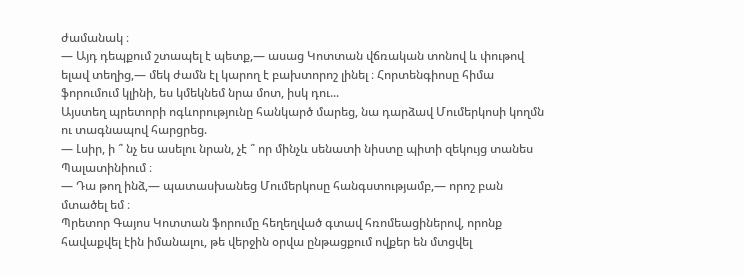ժամանակ ։
— Այդ դեպքում շտապել է պետք,— ասաց Կոտտան վճռական տոնով և փութով ելավ տեղից,— մեկ ժամն էլ կարող է բախտորոշ լինել ։ Հորտենգիոսը հիմա ֆորումում կլինի, ես կմեկնեմ նրա մոտ, իսկ դու...
Այստեղ պրետորի ոգևորությունը հանկարծ մարեց, նա դարձավ Մումերկոսի կողմն ու տագնապով հարցրեց.
— Լսիր, ի ՞ նչ ես ասելու նրան, չէ ՞ որ մինչև սենատի նիստը պիտի զեկույց տանես Պալատինիում ։
— Դա թող ինձ,— պատասխանեց Մումերկոսը հանգստությամբ,— որոշ բան մտածել եմ ։
Պրետոր Գայոս Կոտտան ֆորումը հեղեղված գտավ հռոմեացիներով, որոնք հավաքվել էին իմանալու, թե վերջին օրվա ընթացքում ովքեր են մտցվել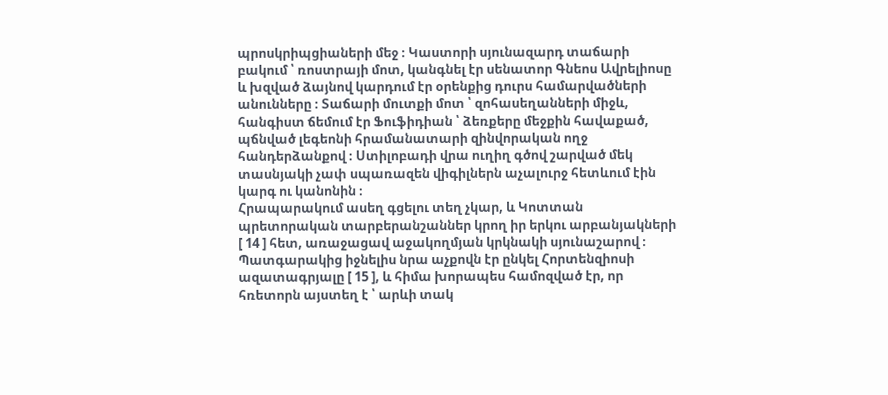պրոսկրիպցիաների մեջ ։ Կաստորի սյունազարդ տաճարի բակում ՝ ռոստրայի մոտ, կանգնել էր սենատոր Գնեոս Ավրելիոսը և խզված ձայնով կարդում էր օրենքից դուրս համարվածների անունները ։ Տաճարի մուտքի մոտ ՝ զոհասեղանների միջև, հանգիստ ճեմում էր Ֆուֆիդիան ՝ ձեռքերը մեջքին հավաքած, պճնված լեգեոնի հրամանատարի զինվորական ողջ հանդերձանքով ։ Ստիլոբադի վրա ուղիղ գծով շարված մեկ տասնյակի չափ սպառազեն վիգիլներն աչալուրջ հետևում էին կարգ ու կանոնին ։
Հրապարակում ասեղ գցելու տեղ չկար, և Կոտտան պրետորական տարբերանշաններ կրող իր երկու արբանյակների [ 14 ] հետ, առաջացավ աջակողմյան կրկնակի սյունաշարով ։ Պատգարակից իջնելիս նրա աչքովն էր ընկել Հորտենզիոսի ազատագրյալը [ 15 ], և հիմա խորապես համոզված էր, որ հռետորն այստեղ է ՝ արևի տակ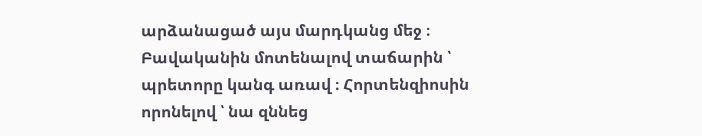արձանացած այս մարդկանց մեջ ։
Բավականին մոտենալով տաճարին ՝ պրետորը կանգ առավ ։ Հորտենզիոսին որոնելով ՝ նա զննեց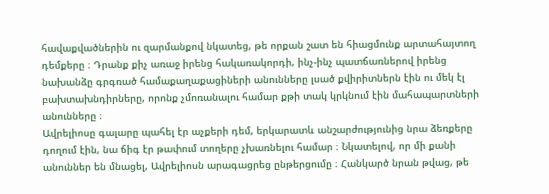հավաքվածներին ու զարմանքով նկատեց, թե որքան շատ են հիացմունք արտահայտող դեմքերը ։ Դրանք քիչ առաջ իրենց հակառակորդի, ինչ-ինչ պատճառներով իրենց նախանձը գրգռած համաքաղաքացիների անունները լսած քվիրիտներն էին ու մեկ էլ բախտախնդիրները, որոնք չմոռանալու համար քթի տակ կրկնում էին մահապարտների անունները ։
Ավրելիոսը գալարը պահել էր աչքերի դեմ, երկարատև անշարժությունից նրա ձեռքերը դողում էին, նա ճիգ էր թափում տողերը չխառնելու համար ։ Նկատելով, որ մի քանի անուններ են մնացել, Ավրելիոսն արագացրեց ընթերցումը ։ Հանկարծ նրան թվաց, թե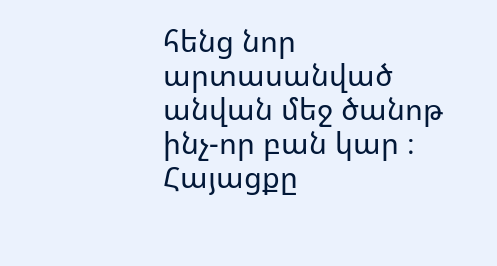հենց նոր արտասանված անվան մեջ ծանոթ ինչ-որ բան կար ։ Հայացքը